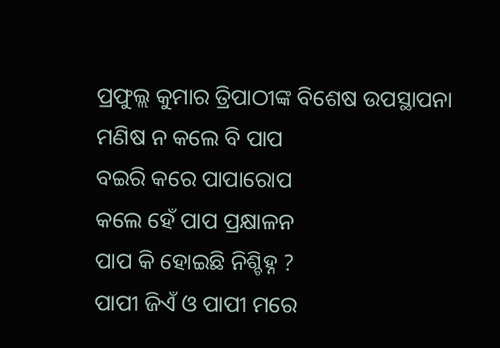ପ୍ରଫୁଲ୍ଲ କୁମାର ତ୍ରିପାଠୀଙ୍କ ବିଶେଷ ଉପସ୍ଥାପନା
ମଣିଷ ନ କଲେ ବି ପାପ
ବଇରି କରେ ପାପାରୋପ
କଲେ ହେଁ ପାପ ପ୍ରକ୍ଷାଳନ
ପାପ କି ହୋଇଛି ନିଶ୍ଚିହ୍ନ ?
ପାପୀ ଜିଏଁ ଓ ପାପୀ ମରେ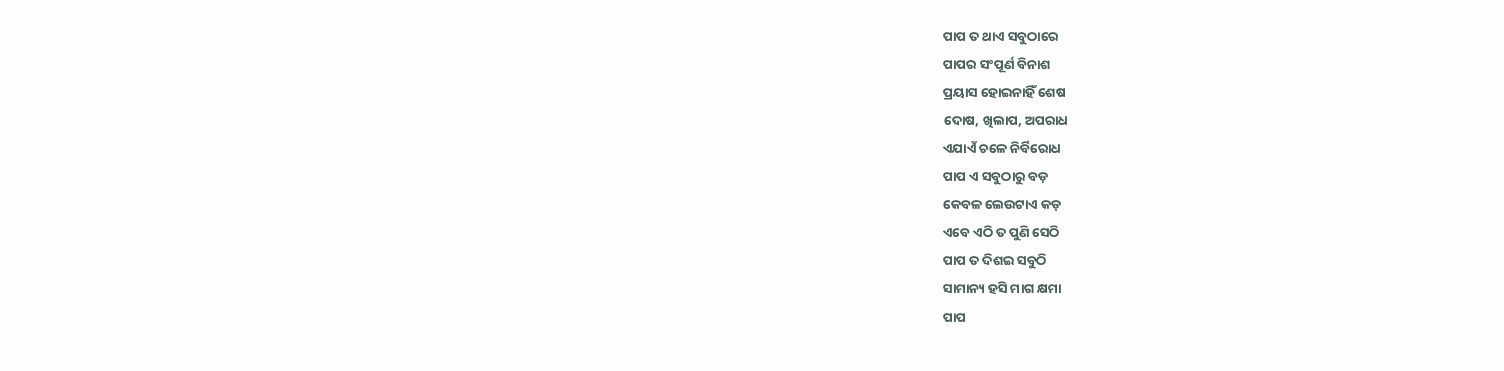ପାପ ତ ଥାଏ ସବୁଠାରେ
ପାପର ସଂପୂର୍ଣ ବିନାଶ
ପ୍ରୟାସ ହୋଇନାହିଁ ଶେଷ
ଦୋଷ, ଖିଲାପ, ଅପରାଧ
ଏଯାଏଁ ଚଳେ ନିର୍ବିରୋଧ
ପାପ ଏ ସବୁଠାରୁ ବଡ଼
କେବଳ ଲେଉଟାଏ କଡ଼
ଏବେ ଏଠି ତ ପୁଣି ସେଠି
ପାପ ତ ଦିଶଇ ସବୁଠି
ସାମାନ୍ୟ ହସି ମାଗ କ୍ଷମା
ପାପ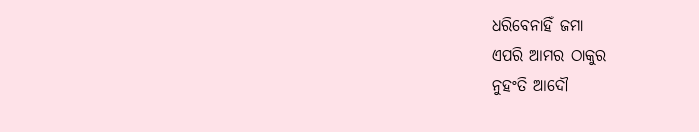ଧରିବେନାହିଁ ଜମା
ଏପରି ଆମର ଠାକୁର
ନୁହଂତି ଆଦୌ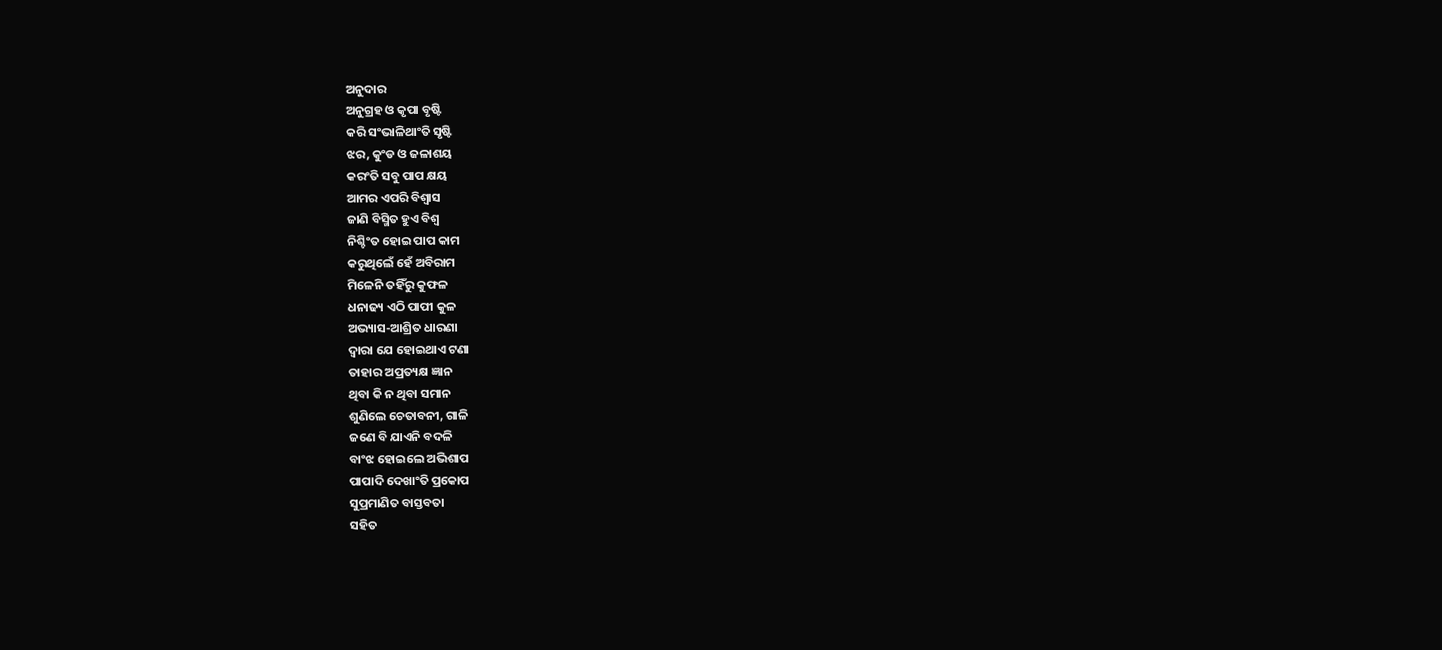ଅନୁଦାର
ଅନୁଗ୍ରହ ଓ କୃପା ବୃଷ୍ଟି
କରି ସଂଭାଳିଥାଂତି ସୃଷ୍ଟି
ଝର, କୁଂଡ ଓ ଜଳାଶୟ
କରଂତି ସବୁ ପାପ କ୍ଷୟ
ଆମର ଏପରି ବିଶ୍ବାସ
ଜାଣି ବିସ୍ମିତ ହୁଏ ବିଶ୍ବ
ନିଶ୍ଚିଂତ ହୋଇ ପାପ କାମ
କରୁଥିଲେଁ ହେଁ ଅବିରାମ
ମିଳେନି ତହିଁରୁ କୁଫଳ
ଧନାଢ୍ୟ ଏଠି ପାପୀ କୁଳ
ଅଭ୍ୟାସ-ଆଶ୍ରିତ ଧାରଣା
ଦ୍ବାରା ଯେ ହୋଇଥାଏ ଟଣା
ତାହାର ଅପ୍ରତ୍ୟକ୍ଷ ଜ୍ଞାନ
ଥିବା କି ନ ଥିବା ସମାନ
ଶୁଣିଲେ ଚେତାବନୀ, ଗାଳି
ଜଣେ ବି ଯାଏନି ବଦଳି
ବାଂଝ ହୋଇଲେ ଅଭିଶାପ
ପାପାଦି ଦେଖାଂତି ପ୍ରକୋପ
ସୁପ୍ରମାଣିତ ବାସ୍ତବତା
ସହିତ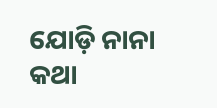ଯୋଡ଼ି ନାନା କଥା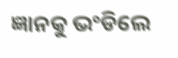ଜ୍ଞାନକୁ ଭଂଡିଲେ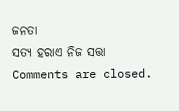ଜନତା
ସତ୍ୟ ହରାଏ ନିଜ ସତ୍ତା
Comments are closed.